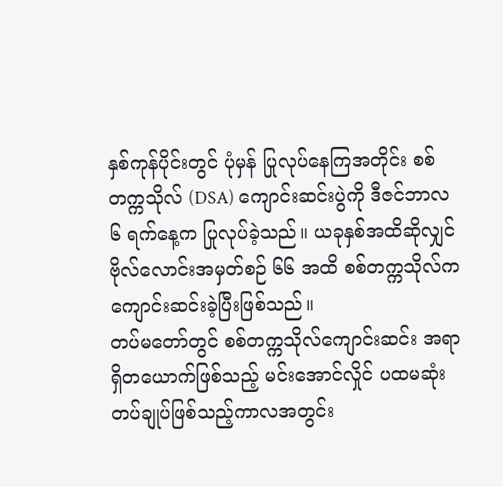နှစ်ကုန်ပိုင်းတွင် ပုံမှန် ပြုလုပ်နေကြအတိုင်း စစ်တက္ကသိုလ် (DSA) ကျောင်းဆင်းပွဲကို ဒီဇင်ဘာလ ၆ ရက်နေ့က ပြုလုပ်ခဲ့သည်။ ယခုနှစ်အထိဆိုလျှင် ဗိုလ်လောင်းအမှတ်စဉ် ၆၆ အထိ စစ်တက္ကသိုလ်က ကျောင်းဆင်းခဲ့ပြီးဖြစ်သည်။
တပ်မတော်တွင် စစ်တက္ကသိုလ်ကျောင်းဆင်း အရာရှိတယောက်ဖြစ်သည့် မင်းအောင်လှိုင် ပထမဆုံး တပ်ချုပ်ဖြစ်သည့်ကာလအတွင်း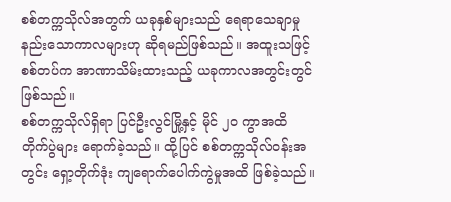စစ်တက္ကသိုလ်အတွက် ယခုနှစ်များသည် ရေရာသေချာမှု နည်းသောကာလများဟု ဆိုရမည်ဖြစ်သည်။ အထူးသဖြင့် စစ်တပ်က အာဏာသိမ်းထားသည့် ယခုကာလအတွင်းတွင် ဖြစ်သည်။
စစ်တက္ကသိုလ်ရှိရာ ပြင်ဦးလွင်မြို့နှင့် မိုင် ၂၀ ကွာအထိ တိုက်ပွဲများ ရောက်ခဲ့သည်။ ထို့ပြင် စစ်တက္ကသိုလ်ဝန်းအတွင်း ရှော့တိုက်ဒုံး ကျရောက်ပေါက်ကွဲမှုအထိ ဖြစ်ခဲ့သည်။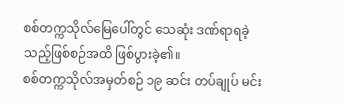စစ်တက္ကသိုလ်မြေပေါ်တွင် သေဆုံး ဒဏ်ရာရခဲ့သည့်ဖြစ်စဉ်အထိ ဖြစ်ပွားခဲ့၏။
စစ်တက္ကသိုလ်အမှတ်စဉ် ၁၉ ဆင်း တပ်ချုပ် မင်း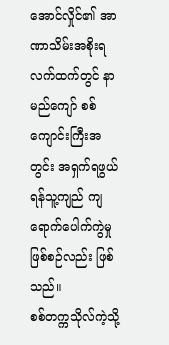အောင်လှိုင်၏ အာဏာသိမ်းအစိုးရလက်ထက်တွင် နာမည်ကျော် စစ်ကျောင်းကြီးအတွင်း အရှက်ရဖွယ် ရန်သူ့ကျည် ကျရောက်ပေါက်ကွဲမှု ဖြစ်စဉ်လည်း ဖြစ်သည်။
စစ်တက္ကသိုလ်ကဲ့သို့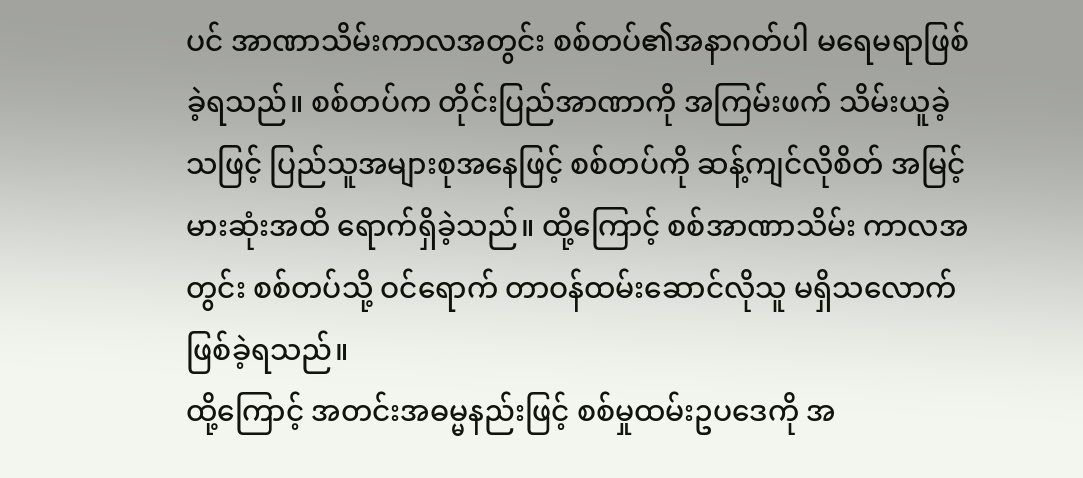ပင် အာဏာသိမ်းကာလအတွင်း စစ်တပ်၏အနာဂတ်ပါ မရေမရာဖြစ်ခဲ့ရသည်။ စစ်တပ်က တိုင်းပြည်အာဏာကို အကြမ်းဖက် သိမ်းယူခဲ့သဖြင့် ပြည်သူအများစုအနေဖြင့် စစ်တပ်ကို ဆန့်ကျင်လိုစိတ် အမြင့်မားဆုံးအထိ ရောက်ရှိခဲ့သည်။ ထို့ကြောင့် စစ်အာဏာသိမ်း ကာလအတွင်း စစ်တပ်သို့ ဝင်ရောက် တာဝန်ထမ်းဆောင်လိုသူ မရှိသလောက်ဖြစ်ခဲ့ရသည်။
ထို့ကြောင့် အတင်းအဓမ္မနည်းဖြင့် စစ်မှုထမ်းဥပဒေကို အ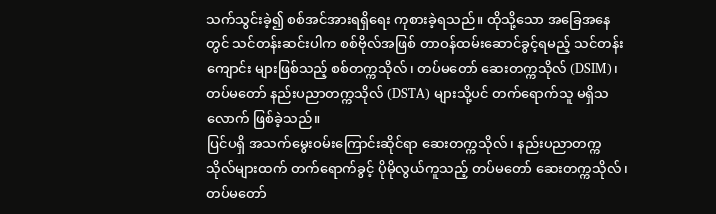သက်သွင်းခဲ့၍ စစ်အင်အားရရှိရေး ကုစားခဲ့ရသည်။ ထိုသို့သော အခြေအနေတွင် သင်တန်းဆင်းပါက စစ်ဗိုလ်အဖြစ် တာဝန်ထမ်းဆောင်ခွင့်ရမည့် သင်တန်းကျောင်း များဖြစ်သည့် စစ်တက္ကသိုလ်၊ တပ်မတော် ဆေးတက္ကသိုလ် (DSIM)၊ တပ်မတော် နည်းပညာတက္ကသိုလ် (DSTA) များသို့ပင် တက်ရောက်သူ မရှိသလောက် ဖြစ်ခဲ့သည်။
ပြင်ပရှိ အသက်မွေးဝမ်းကြောင်းဆိုင်ရာ ဆေးတက္ကသိုလ်၊ နည်းပညာတက္ကသိုလ်များထက် တက်ရောက်ခွင့် ပိုမိုလွယ်ကူသည့် တပ်မတော် ဆေးတက္ကသိုလ်၊ တပ်မတော်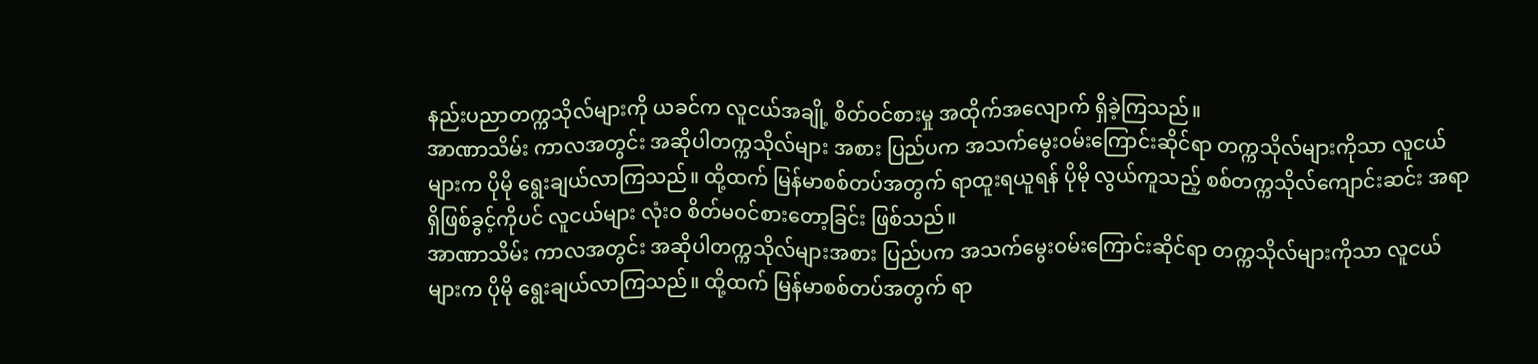နည်းပညာတက္ကသိုလ်များကို ယခင်က လူငယ်အချို့ စိတ်ဝင်စားမှု အထိုက်အလျောက် ရှိခဲ့ကြသည်။
အာဏာသိမ်း ကာလအတွင်း အဆိုပါတက္ကသိုလ်များ အစား ပြည်ပက အသက်မွေးဝမ်းကြောင်းဆိုင်ရာ တက္ကသိုလ်များကိုသာ လူငယ်များက ပိုမို ရွေးချယ်လာကြသည်။ ထို့ထက် မြန်မာစစ်တပ်အတွက် ရာထူးရယူရန် ပိုမို လွယ်ကူသည့် စစ်တက္ကသိုလ်ကျောင်းဆင်း အရာရှိဖြစ်ခွင့်ကိုပင် လူငယ်များ လုံးဝ စိတ်မဝင်စားတော့ခြင်း ဖြစ်သည်။
အာဏာသိမ်း ကာလအတွင်း အဆိုပါတက္ကသိုလ်များအစား ပြည်ပက အသက်မွေးဝမ်းကြောင်းဆိုင်ရာ တက္ကသိုလ်များကိုသာ လူငယ်များက ပိုမို ရွေးချယ်လာကြသည်။ ထို့ထက် မြန်မာစစ်တပ်အတွက် ရာ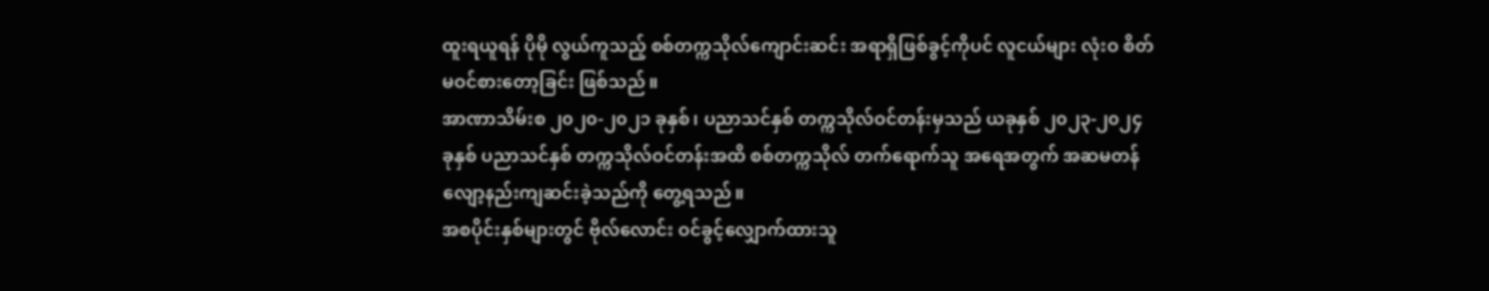ထူးရယူရန် ပိုမို လွယ်ကူသည့် စစ်တက္ကသိုလ်ကျောင်းဆင်း အရာရှိဖြစ်ခွင့်ကိုပင် လူငယ်များ လုံးဝ စိတ်မဝင်စားတော့ခြင်း ဖြစ်သည်။
အာဏာသိမ်းစ ၂၀၂၀-၂၀၂၁ ခုနှစ်၊ ပညာသင်နှစ် တက္ကသိုလ်ဝင်တန်းမှသည် ယခုနှစ် ၂၀၂၃-၂၀၂၄ ခုနှစ် ပညာသင်နှစ် တက္ကသိုလ်ဝင်တန်းအထိ စစ်တက္ကသိုလ် တက်ရောက်သူ အရေအတွက် အဆမတန် လျော့နည်းကျဆင်းခဲ့သည်ကို တွေ့ရသည်။
အစပိုင်းနှစ်များတွင် ဗိုလ်လောင်း ဝင်ခွင့်လျှောက်ထားသူ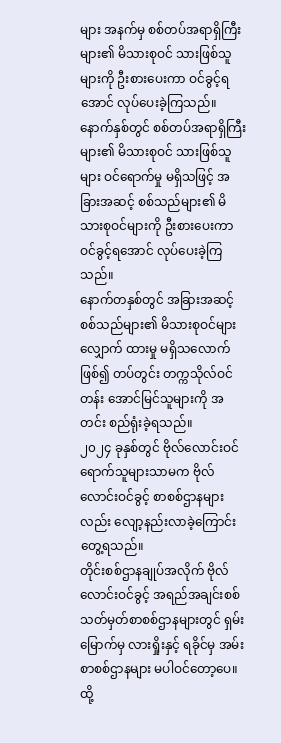များ အနက်မှ စစ်တပ်အရာရှိကြီးများ၏ မိသားစုဝင် သားဖြစ်သူများကို ဦးစားပေးကာ ဝင်ခွင့်ရအောင် လုပ်ပေးခဲ့ကြသည်။ နောက်နှစ်တွင် စစ်တပ်အရာရှိကြီးများ၏ မိသားစုဝင် သားဖြစ်သူများ ဝင်ရောက်မှု မရှိသဖြင့် အခြားအဆင့် စစ်သည်များ၏ မိသားစုဝင်များကို ဦးစားပေးကာ ဝင်ခွင့်ရအောင် လုပ်ပေးခဲ့ကြသည်။
နောက်တနှစ်တွင် အခြားအဆင့် စစ်သည်များ၏ မိသားစုဝင်များ လျှောက် ထားမှု မရှိသလောက်ဖြစ်၍ တပ်တွင်း တက္ကသိုလ်ဝင်တန်း အောင်မြင်သူများကို အတင်း စည်ရုံးခဲ့ရသည်။
၂၀၂၄ ခုနှစ်တွင် ဗိုလ်လောင်းဝင်ရောက်သူများသာမက ဗိုလ်လောင်းဝင်ခွင့် စာစစ်ဌာနများလည်း လျော့နည်းလာခဲ့ကြောင်း တွေ့ရသည်။
တိုင်းစစ်ဌာနချုပ်အလိုက် ဗိုလ်လောင်းဝင်ခွင့် အရည်အချင်းစစ် သတ်မှတ်စာစစ်ဌာနများတွင် ရှမ်းမြောက်မှ လားရှိုးနှင့် ရခိုင်မှ အမ်း စာစစ်ဌာနများ မပါဝင်တော့ပေ။ ထို့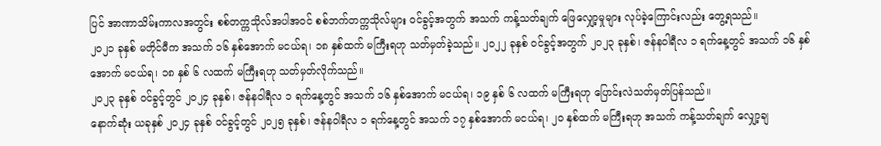ပြင် အာဏာသိမ်းကာလအတွင်း စစ်တက္ကသိုလ်အပါအဝင် စစ်ဘက်တက္ကသိုလ်များ ဝင်ခွင့်အတွက် အသက် ကန့်သတ်ချက် ဖြေလျှော့မှုများ လုပ်ခဲ့ကြောင်းလည်း တွေ့ရသည်။
၂၀၂၁ ခုနှစ် မတိုင်မီက အသက် ၁၆ နှစ်အောက် မငယ်ရ၊ ၁၈ နှစ်ထက် မကြီးရဟု သတ်မှတ်ခဲ့သည်။ ၂၀၂၂ ခုနှစ် ဝင်ခွင့်အတွက် ၂၀၂၃ ခုနှစ်၊ ဇန်နဝါရီလ ၁ ရက်နေ့တွင် အသက် ၁၆ နှစ်အောက် မငယ်ရ၊ ၁၈ နှစ် ၆ လထက် မကြီးရဟု သတ်မှတ်လိုက်သည်။
၂၀၂၃ ခုနှစ် ဝင်ခွင့်တွင် ၂၀၂၄ ခုနှစ်၊ ဇန်နဝါရီလ ၁ ရက်နေ့တွင် အသက် ၁၆ နှစ်အောက် မငယ်ရ၊ ၁၉ နှစ် ၆ လထက် မကြီးရဟု ပြောင်းလဲသတ်မှတ်ပြန်သည်။
နောက်ဆုံး ယခုနှစ် ၂၀၂၄ ခုနှစ် ဝင်ခွင့်တွင် ၂၀၂၅ ခုနှစ်၊ ဇန်နဝါရီလ ၁ ရက်နေ့တွင် အသက် ၁၇ နှစ်အောက် မငယ်ရ၊ ၂၀ နှစ်ထက် မကြီးရဟု အသက် ကန့်သတ်ချက် လျှော့ချ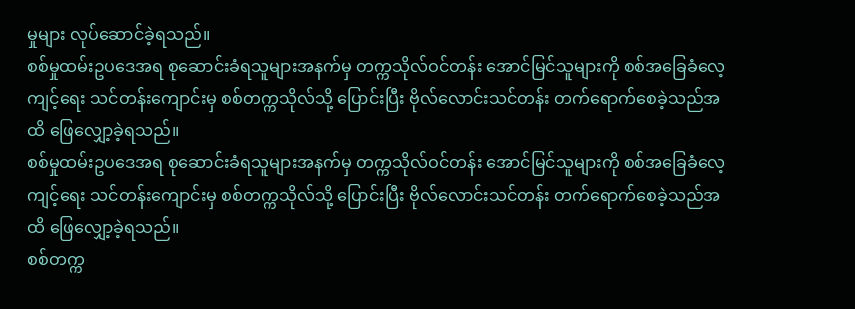မှုများ လုပ်ဆောင်ခဲ့ရသည်။
စစ်မှုထမ်းဥပဒေအရ စုဆောင်းခံရသူများအနက်မှ တက္ကသိုလ်ဝင်တန်း အောင်မြင်သူများကို စစ်အခြေခံလေ့ကျင့်ရေး သင်တန်းကျောင်းမှ စစ်တက္ကသိုလ်သို့ ပြောင်းပြီး ဗိုလ်လောင်းသင်တန်း တက်ရောက်စေခဲ့သည်အထိ ဖြေလျှော့ခဲ့ရသည်။
စစ်မှုထမ်းဥပဒေအရ စုဆောင်းခံရသူများအနက်မှ တက္ကသိုလ်ဝင်တန်း အောင်မြင်သူများကို စစ်အခြေခံလေ့ကျင့်ရေး သင်တန်းကျောင်းမှ စစ်တက္ကသိုလ်သို့ ပြောင်းပြီး ဗိုလ်လောင်းသင်တန်း တက်ရောက်စေခဲ့သည်အထိ ဖြေလျှော့ခဲ့ရသည်။
စစ်တက္က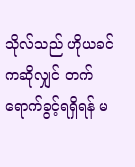သိုလ်သည် ဟိုယခင်ကဆိုလျှင် တက်ရောက်ခွင့်ရရှိရန် မ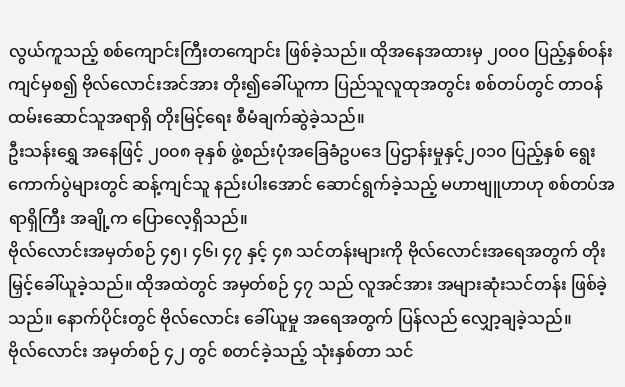လွယ်ကူသည့် စစ်ကျောင်းကြီးတကျောင်း ဖြစ်ခဲ့သည်။ ထိုအနေအထားမှ ၂၀၀၀ ပြည့်နှစ်ဝန်းကျင်မှစ၍ ဗိုလ်လောင်းအင်အား တိုး၍ခေါ်ယူကာ ပြည်သူလူထုအတွင်း စစ်တပ်တွင် တာဝန်ထမ်းဆောင်သူအရာရှိ တိုးမြင့်ရေး စီမံချက်ဆွဲခဲ့သည်။
ဦးသန်းရွှေ အနေဖြင့် ၂၀၀၈ ခုနှစ် ဖွဲ့စည်းပုံအခြေခံဥပဒေ ပြဌာန်းမှုနှင့်၂၀၁၀ ပြည့်နှစ် ရွေးကောက်ပွဲများတွင် ဆန့်ကျင်သူ နည်းပါးအောင် ဆောင်ရွက်ခဲ့သည့် မဟာဗျူဟာဟု စစ်တပ်အရာရှိကြီး အချို့က ပြောလေ့ရှိသည်။
ဗိုလ်လောင်းအမှတ်စဉ် ၄၅၊ ၄၆၊ ၄၇ နှင့် ၄၈ သင်တန်းများကို ဗိုလ်လောင်းအရေအတွက် တိုးမြှင့်ခေါ်ယူခဲ့သည်။ ထိုအထဲတွင် အမှတ်စဉ် ၄၇ သည် လူအင်အား အများဆုံးသင်တန်း ဖြစ်ခဲ့သည်။ နောက်ပိုင်းတွင် ဗိုလ်လောင်း ခေါ်ယူမှု အရေအတွက် ပြန်လည် လျှော့ချခဲ့သည်။
ဗိုလ်လောင်း အမှတ်စဉ် ၄၂ တွင် စတင်ခဲ့သည့် သုံးနှစ်တာ သင်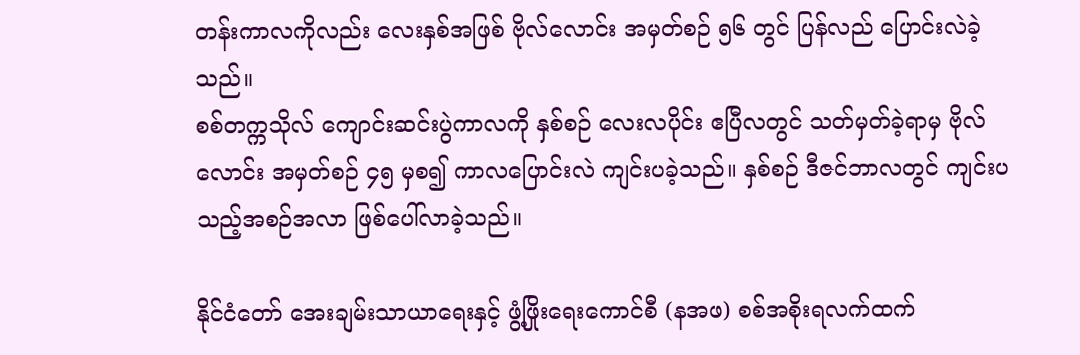တန်းကာလကိုလည်း လေးနှစ်အဖြစ် ဗိုလ်လောင်း အမှတ်စဉ် ၅၆ တွင် ပြန်လည် ပြောင်းလဲခဲ့သည်။
စစ်တက္ကသိုလ် ကျောင်းဆင်းပွဲကာလကို နှစ်စဉ် လေးလပိုင်း ဧပြီလတွင် သတ်မှတ်ခဲ့ရာမှ ဗိုလ်လောင်း အမှတ်စဉ် ၄၅ မှစ၍ ကာလပြောင်းလဲ ကျင်းပခဲ့သည်။ နှစ်စဉ် ဒီဇင်ဘာလတွင် ကျင်းပသည့်အစဉ်အလာ ဖြစ်ပေါ်လာခဲ့သည်။

နိုင်ငံတော် အေးချမ်းသာယာရေးနှင့် ဖွံ့ဖြိုးရေးကောင်စီ (နအဖ) စစ်အစိုးရလက်ထက်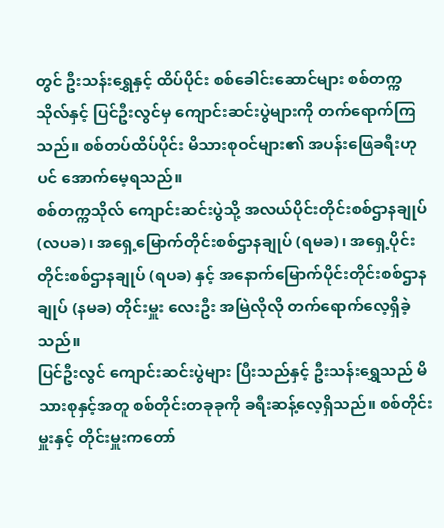တွင် ဦးသန်းရွှေနှင့် ထိပ်ပိုင်း စစ်ခေါင်းဆောင်များ စစ်တက္ကသိုလ်နှင့် ပြင်ဦးလွင်မှ ကျောင်းဆင်းပွဲများကို တက်ရောက်ကြသည်။ စစ်တပ်ထိပ်ပိုင်း မိသားစုဝင်များ၏ အပန်းဖြေခရီးဟုပင် အောက်မေ့ရသည်။
စစ်တက္ကသိုလ် ကျောင်းဆင်းပွဲသို့ အလယ်ပိုင်းတိုင်းစစ်ဌာနချုပ် (လပခ)၊ အရှေ့မြောက်တိုင်းစစ်ဌာနချုပ် (ရမခ)၊ အရှေ့ပိုင်းတိုင်းစစ်ဌာနချုပ် (ရပခ) နှင့် အနောက်မြောက်ပိုင်းတိုင်းစစ်ဌာနချုပ် (နမခ) တိုင်းမှူး လေးဦး အမြဲလိုလို တက်ရောက်လေ့ရှိခဲ့သည်။
ပြင်ဦးလွင် ကျောင်းဆင်းပွဲများ ပြီးသည်နှင့် ဦးသန်းရွှေသည် မိသားစုနှင့်အတူ စစ်တိုင်းတခုခုကို ခရီးဆန့်လေ့ရှိသည်။ စစ်တိုင်းမှူးနှင့် တိုင်းမှူးကတော်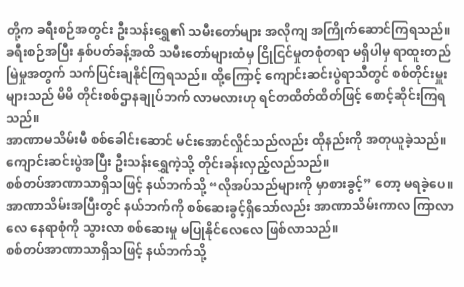တို့က ခရီးစဉ်အတွင်း ဦးသန်းရွှေ၏ သမီးတော်များ အလိုကျ အကြိုက်ဆောင်ကြရသည်။
ခရီးစဉ်အပြီး နှစ်ပတ်ခန့်အထိ သမီးတော်များထံမှ ငြိုငြင်မှုတစုံတရာ မရှိပါမှ ရာထူးတည်မြဲမှုအတွက် သက်ပြင်းချနိုင်ကြရသည်။ ထို့ကြောင့် ကျောင်းဆင်းပွဲရာသီတွင် စစ်တိုင်းမှူးများသည် မိမိ တိုင်းစစ်ဌာနချုပ်ဘက် လာမလားဟု ရင်တထိတ်ထိတ်ဖြင့် စောင့်ဆိုင်းကြရသည်။
အာဏာမသိမ်းမီ စစ်ခေါင်းဆောင် မင်းအောင်လှိုင်သည်လည်း ထိုနည်းကို အတုယူခဲ့သည်။ ကျောင်းဆင်းပွဲအပြီး ဦးသန်းရွှေကဲ့သို့ တိုင်းခန်းလှည့်လည်သည်။
စစ်တပ်အာဏာသာရှိသဖြင့် နယ်ဘက်သို့ “လိုအပ်သည်များကို မှာစားခွင့်” တော့ မရခဲ့ပေ။ အာဏာသိမ်းအပြီးတွင် နယ်ဘက်ကို စစ်ဆေးခွင့်ရှိသော်လည်း အာဏာသိမ်းကာလ ကြာလာလေ နေရာစုံကို သွားလာ စစ်ဆေးမှု မပြုနိုင်လေလေ ဖြစ်လာသည်။
စစ်တပ်အာဏာသာရှိသဖြင့် နယ်ဘက်သို့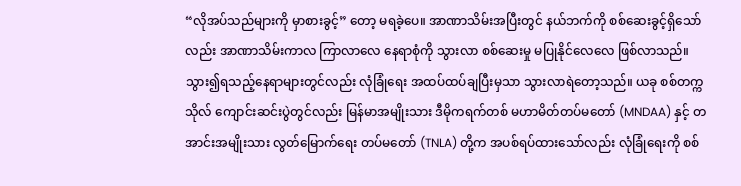“လိုအပ်သည်များကို မှာစားခွင့်” တော့ မရခဲ့ပေ။ အာဏာသိမ်းအပြီးတွင် နယ်ဘက်ကို စစ်ဆေးခွင့်ရှိသော်လည်း အာဏာသိမ်းကာလ ကြာလာလေ နေရာစုံကို သွားလာ စစ်ဆေးမှု မပြုနိုင်လေလေ ဖြစ်လာသည်။
သွား၍ရသည့်နေရာများတွင်လည်း လုံခြုံရေး အထပ်ထပ်ချပြီးမှသာ သွားလာရဲတော့သည်။ ယခု စစ်တက္ကသိုလ် ကျောင်းဆင်းပွဲတွင်လည်း မြန်မာအမျိုးသား ဒီမိုကရက်တစ် မဟာမိတ်တပ်မတော် (MNDAA) နှင့် တအာင်းအမျိုးသား လွတ်မြောက်ရေး တပ်မတော် (TNLA) တို့က အပစ်ရပ်ထားသော်လည်း လုံခြုံရေးကို စစ်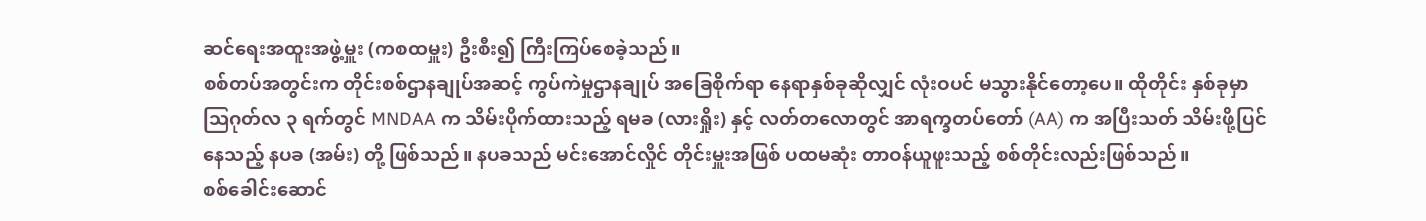ဆင်ရေးအထူးအဖွဲ့မှူး (ကစထမှူး) ဦးစီး၍ ကြီးကြပ်စေခဲ့သည်။
စစ်တပ်အတွင်းက တိုင်းစစ်ဌာနချုပ်အဆင့် ကွပ်ကဲမှုဌာနချုပ် အခြေစိုက်ရာ နေရာနှစ်ခုဆိုလျှင် လုံးဝပင် မသွားနိုင်တော့ပေ။ ထိုတိုင်း နှစ်ခုမှာ ဩဂုတ်လ ၃ ရက်တွင် MNDAA က သိမ်းပိုက်ထားသည့် ရမခ (လားရှိုး) နှင့် လတ်တလောတွင် အာရက္ခတပ်တော် (AA) က အပြီးသတ် သိမ်းဖို့ပြင်နေသည့် နပခ (အမ်း) တို့ ဖြစ်သည်။ နပခသည် မင်းအောင်လှိုင် တိုင်းမှူးအဖြစ် ပထမဆုံး တာဝန်ယူဖူးသည့် စစ်တိုင်းလည်းဖြစ်သည်။
စစ်ခေါင်းဆောင်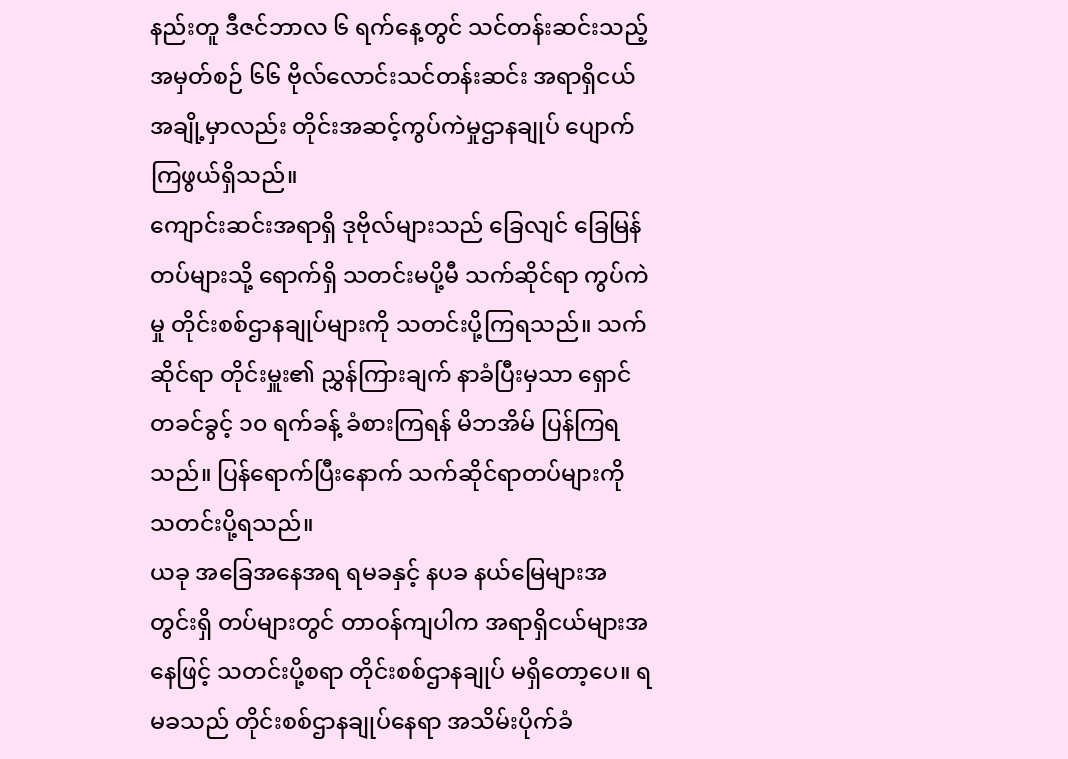နည်းတူ ဒီဇင်ဘာလ ၆ ရက်နေ့တွင် သင်တန်းဆင်းသည့် အမှတ်စဉ် ၆၆ ဗိုလ်လောင်းသင်တန်းဆင်း အရာရှိငယ် အချို့မှာလည်း တိုင်းအဆင့်ကွပ်ကဲမှုဌာနချုပ် ပျောက်ကြဖွယ်ရှိသည်။
ကျောင်းဆင်းအရာရှိ ဒုဗိုလ်များသည် ခြေလျင် ခြေမြန်တပ်များသို့ ရောက်ရှိ သတင်းမပို့မီ သက်ဆိုင်ရာ ကွပ်ကဲမှု တိုင်းစစ်ဌာနချုပ်များကို သတင်းပို့ကြရသည်။ သက်ဆိုင်ရာ တိုင်းမှူး၏ ညွှန်ကြားချက် နာခံပြီးမှသာ ရှောင်တခင်ခွင့် ၁၀ ရက်ခန့် ခံစားကြရန် မိဘအိမ် ပြန်ကြရသည်။ ပြန်ရောက်ပြီးနောက် သက်ဆိုင်ရာတပ်များကို သတင်းပို့ရသည်။
ယခု အခြေအနေအရ ရမခနှင့် နပခ နယ်မြေများအတွင်းရှိ တပ်များတွင် တာဝန်ကျပါက အရာရှိငယ်များအနေဖြင့် သတင်းပို့စရာ တိုင်းစစ်ဌာနချုပ် မရှိတော့ပေ။ ရမခသည် တိုင်းစစ်ဌာနချုပ်နေရာ အသိမ်းပိုက်ခံ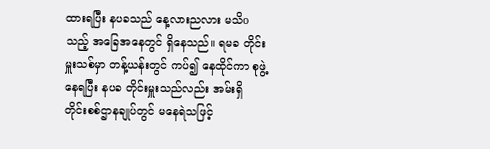ထားရပြီး နပခသည် နေ့လားညလား မသိoသည့် အခြေအနေတွင် ရှိနေသည်။ ရမခ တိုင်းမှူးသစ်မှာ တန့်ယန်းတွင် ကပ်၍ နေထိုင်ကာ စုဖွဲ့နေရပြီး နပခ တိုင်းမှူးသည်လည်း အမ်းရှိ တိုင်းစစ်ဌာနချုပ်တွင် မနေရဲသဖြင့်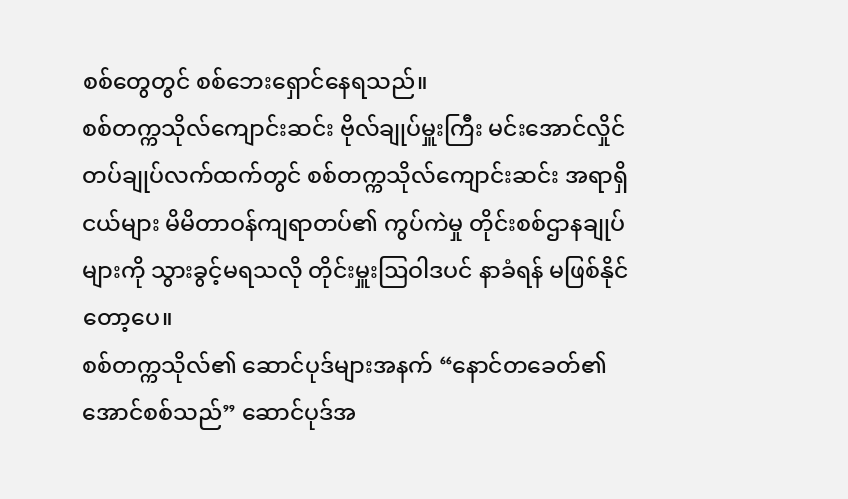စစ်တွေတွင် စစ်ဘေးရှောင်နေရသည်။
စစ်တက္ကသိုလ်ကျောင်းဆင်း ဗိုလ်ချုပ်မှူးကြီး မင်းအောင်လှိုင် တပ်ချုပ်လက်ထက်တွင် စစ်တက္ကသိုလ်ကျောင်းဆင်း အရာရှိငယ်များ မိမိတာဝန်ကျရာတပ်၏ ကွပ်ကဲမှု တိုင်းစစ်ဌာနချုပ်များကို သွားခွင့်မရသလို တိုင်းမှူးဩဝါဒပင် နာခံရန် မဖြစ်နိုင်တော့ပေ။
စစ်တက္ကသိုလ်၏ ဆောင်ပုဒ်များအနက် “နောင်တခေတ်၏အောင်စစ်သည်” ဆောင်ပုဒ်အ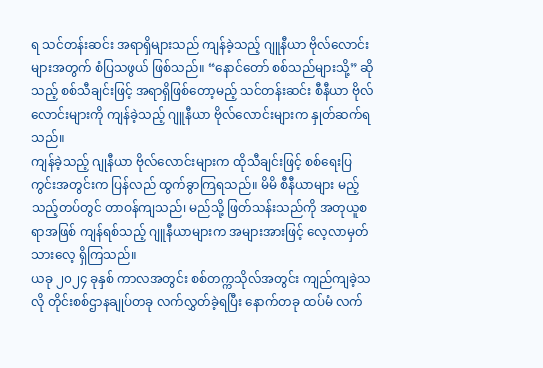ရ သင်တန်းဆင်း အရာရှိများသည် ကျန်ခဲ့သည့် ဂျူနီယာ ဗိုလ်လောင်းများအတွက် စံပြသဖွယ် ဖြစ်သည်။ “နောင်တော် စစ်သည်များသို့” ဆိုသည့် စစ်သီချင်းဖြင့် အရာရှိဖြစ်တော့မည့် သင်တန်းဆင်း စီနီယာ ဗိုလ်လောင်းများကို ကျန်ခဲ့သည့် ဂျူနီယာ ဗိုလ်လောင်းများက နှုတ်ဆက်ရသည်။
ကျန်ခဲ့သည့် ဂျုနီယာ ဗိုလ်လောင်းများက ထိုသီချင်းဖြင့် စစ်ရေးပြကွင်းအတွင်းက ပြန်လည် ထွက်ခွာကြရသည်။ မိမိ စီနီယာများ မည့်သည့်တပ်တွင် တာဝန်ကျသည်၊ မည်သို့ ဖြတ်သန်းသည်ကို အတုယူစရာအဖြစ် ကျန်ရစ်သည့် ဂျူနီယာများက အများအားဖြင့် လေ့လာမှတ်သားလေ့ ရှိကြသည်။
ယခု ၂၀၂၄ ခုနှစ် ကာလအတွင်း စစ်တက္ကသိုလ်အတွင်း ကျည်ကျခဲ့သလို တိုင်းစစ်ဌာနချုပ်တခု လက်လွှတ်ခဲ့ရပြီး နောက်တခု ထပ်မံ လက်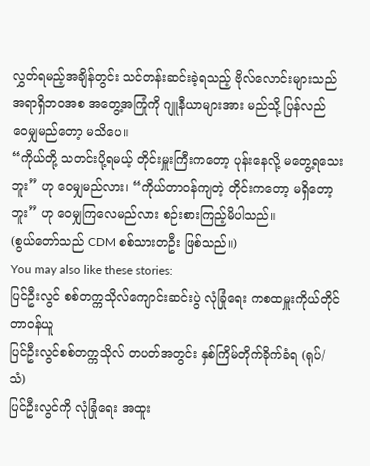လွှတ်ရမည့်အချိန်တွင်း သင်တန်းဆင်းခဲ့ရသည့် ဗိုလ်လောင်းများသည် အရာရှိဘဝအစ အတွေ့အကြုံကို ဂျူနီယာများအား မည်သို့ ပြန်လည် ဝေမျှမည်တော့ မသိပေ။
“ကိုယ်တို့ သတင်းပို့ရမယ့် တိုင်းမှူးကြီးကတော့ ပုန်းနေလို့ မတွေ့ရသေးဘူး” ဟု ဝေမျှမည်လား၊ “ကိုယ်တာဝန်ကျတဲ့ တိုင်းကတော့ မရှိတော့ဘူး” ဟု ဝေမျှကြလေမည်လား စဉ်းစားကြည့်မိပါသည်။
(စွယ်တော်သည် CDM စစ်သားတဦး ဖြစ်သည်။)
You may also like these stories:
ပြင်ဦးလွင် စစ်တက္ကသိုလ်ကျောင်းဆင်းပွဲ လုံခြုံရေး ကစထမှူးကိုယ်တိုင် တာဝန်ယူ
ပြင်ဦးလွင်စစ်တက္ကသိုလ် တပတ်အတွင်း နှစ်ကြိမ်တိုက်ခိုက်ခံရ (ရုပ်/သံ)
ပြင်ဦးလွင်ကို လုံခြုံရေး အထူး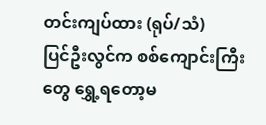တင်းကျပ်ထား (ရုပ်/သံ)
ပြင်ဦးလွင်က စစ်ကျောင်းကြီးတွေ ရွှေ့ရတော့မ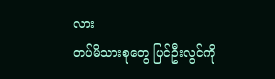လား
တပ်မိသားစုတွေ ပြင်ဦးလွင်ကို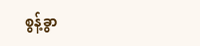စွန့်ခွာ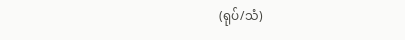(ရုပ်/သံ)